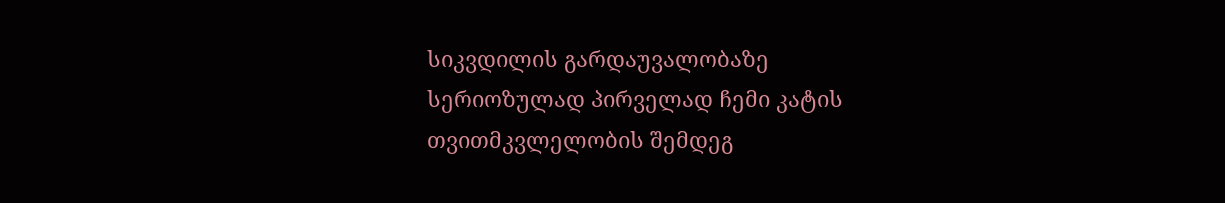სიკვდილის გარდაუვალობაზე სერიოზულად პირველად ჩემი კატის თვითმკვლელობის შემდეგ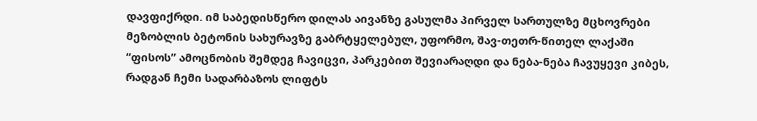დავფიქრდი. იმ საბედისწერო დილას აივანზე გასულმა პირველ სართულზე მცხოვრები მეზობლის ბეტონის სახურავზე გაბრტყელებულ, უფორმო, შავ-თეთრ-წითელ ლაქაში “ფისოს” ამოცნობის შემდეგ ჩავიცვი, პარკებით შევიარაღდი და ნება-ნება ჩავუყევი კიბეს, რადგან ჩემი სადარბაზოს ლიფტს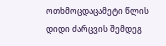ოთხმოცდაცამეტი წლის დიდი ძარცვის შემდეგ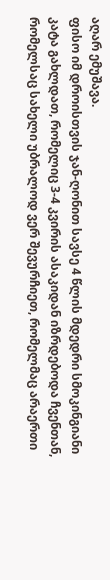აღარ ემუშავა.
ფისო იმ დროისთვის ჯან-ღონით სავსე 4 წლის მდედრი სმოკინგიანი კატა გახლდათ, რომელიც 3-4 კვირის ასაკიდან იზრდებოდა ჩვენთან, რომელსაც სახელი უბრალოდ ვერ შევურჩიეთ, რომელმაც არაერთი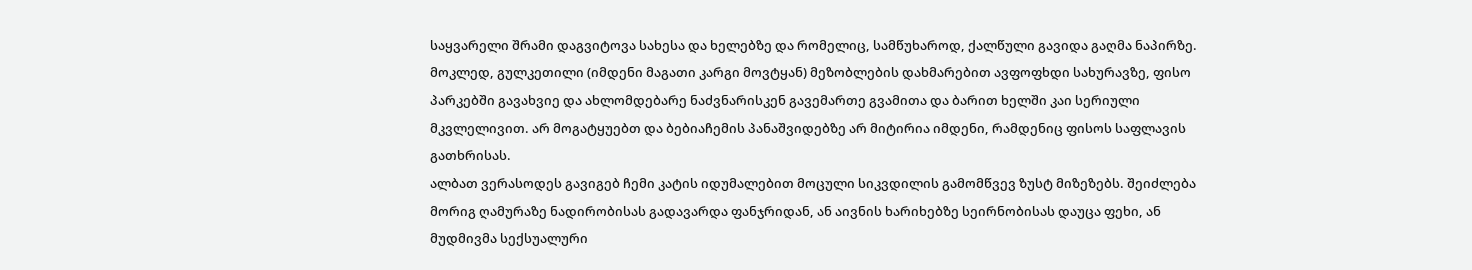საყვარელი შრამი დაგვიტოვა სახესა და ხელებზე და რომელიც, სამწუხაროდ, ქალწული გავიდა გაღმა ნაპირზე.
მოკლედ, გულკეთილი (იმდენი მაგათი კარგი მოვტყან) მეზობლების დახმარებით ავფოფხდი სახურავზე, ფისო პარკებში გავახვიე და ახლომდებარე ნაძვნარისკენ გავემართე გვამითა და ბარით ხელში კაი სერიული მკვლელივით. არ მოგატყუებთ და ბებიაჩემის პანაშვიდებზე არ მიტირია იმდენი, რამდენიც ფისოს საფლავის გათხრისას.
ალბათ ვერასოდეს გავიგებ ჩემი კატის იდუმალებით მოცული სიკვდილის გამომწვევ ზუსტ მიზეზებს. შეიძლება მორიგ ღამურაზე ნადირობისას გადავარდა ფანჯრიდან, ან აივნის ხარიხებზე სეირნობისას დაუცა ფეხი, ან მუდმივმა სექსუალური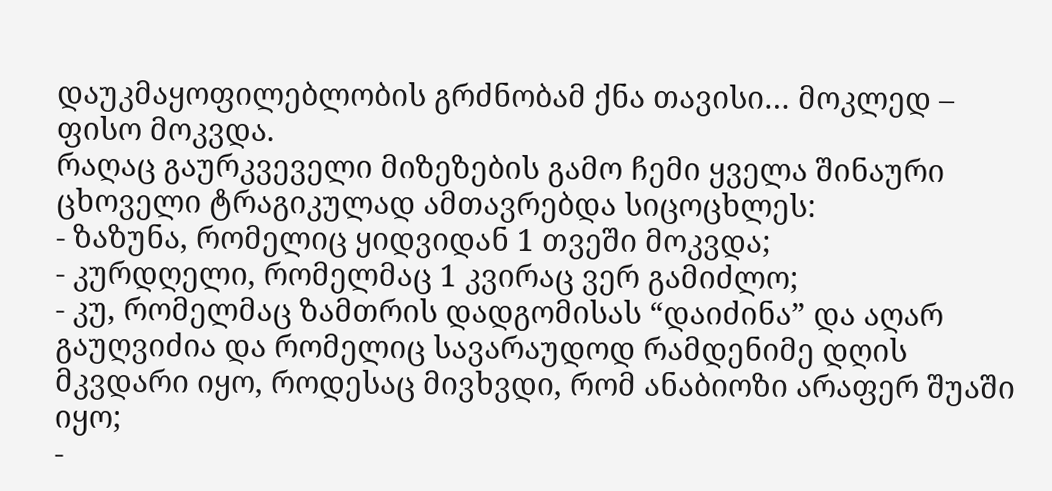დაუკმაყოფილებლობის გრძნობამ ქნა თავისი… მოკლედ – ფისო მოკვდა.
რაღაც გაურკვეველი მიზეზების გამო ჩემი ყველა შინაური ცხოველი ტრაგიკულად ამთავრებდა სიცოცხლეს:
- ზაზუნა, რომელიც ყიდვიდან 1 თვეში მოკვდა;
- კურდღელი, რომელმაც 1 კვირაც ვერ გამიძლო;
- კუ, რომელმაც ზამთრის დადგომისას “დაიძინა” და აღარ გაუღვიძია და რომელიც სავარაუდოდ რამდენიმე დღის მკვდარი იყო, როდესაც მივხვდი, რომ ანაბიოზი არაფერ შუაში იყო;
-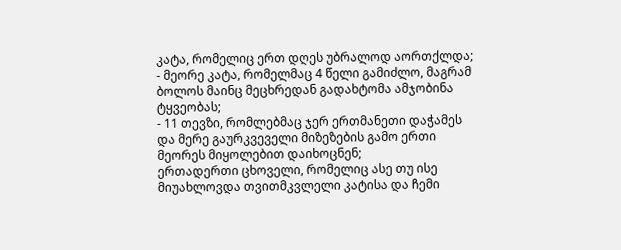კატა, რომელიც ერთ დღეს უბრალოდ აორთქლდა;
- მეორე კატა, რომელმაც 4 წელი გამიძლო, მაგრამ ბოლოს მაინც მეცხრედან გადახტომა ამჯობინა ტყვეობას;
- 11 თევზი, რომლებმაც ჯერ ერთმანეთი დაჭამეს და მერე გაურკვეველი მიზეზების გამო ერთი მეორეს მიყოლებით დაიხოცნენ;
ერთადერთი ცხოველი, რომელიც ასე თუ ისე მიუახლოვდა თვითმკვლელი კატისა და ჩემი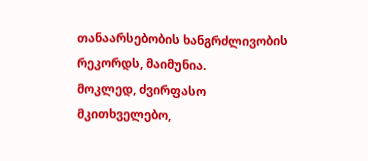თანაარსებობის ხანგრძლივობის რეკორდს, მაიმუნია.
მოკლედ, ძვირფასო მკითხველებო,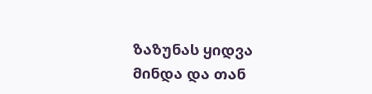ზაზუნას ყიდვა მინდა და თან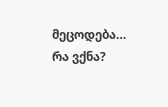მეცოდება… რა ვქნა?